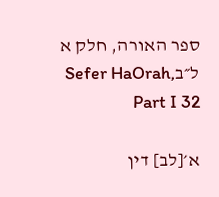ספר האורה, חלק א ל״בSefer HaOrah, Part I 32

א׳[לב] דין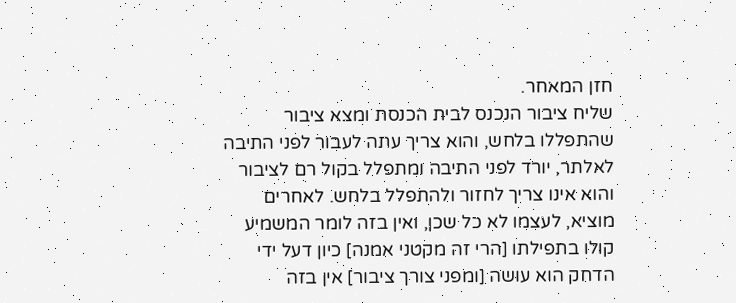חזן המאחר.
שליח ציבור הנכנס לבית הכנסת ומצא ציבור שהתפללו בלחש, והוא צריך עתה לעבור לפני התיבה לאלתר, יורד לפני התיבה ומתפלל בקול רם לציבור והוא אינו צריך לחזור ולהתפלל בלחש. לאחרים מוציא, לעצמו לא כל שכן, ואין בזה לומר המשמיע קולו בתפילתו [הרי זה מקטני אמנה] כיון דעל ידי הדחק הוא עושה [ומפני צורך ציבור] אין בזה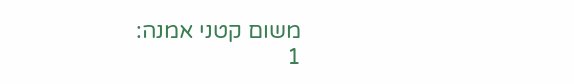משום קטני אמנה:
1